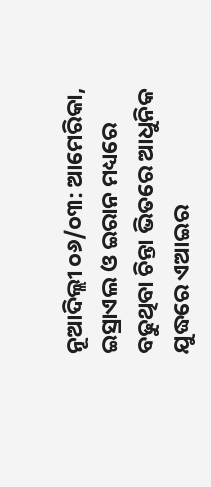ନୂଆଦିଲ୍ଲୀ ୦୬/୦୩: ଆମେରିକା, ଇସ୍ରାଏଲ ଓ ଇରାନ ମଧ୍ୟରେ ବଢୁଥିବା ଚିନ୍ତା ଭିତରେ ଆଧୁନିକ ଯୁଦ୍ଧରେ ଏଆଇର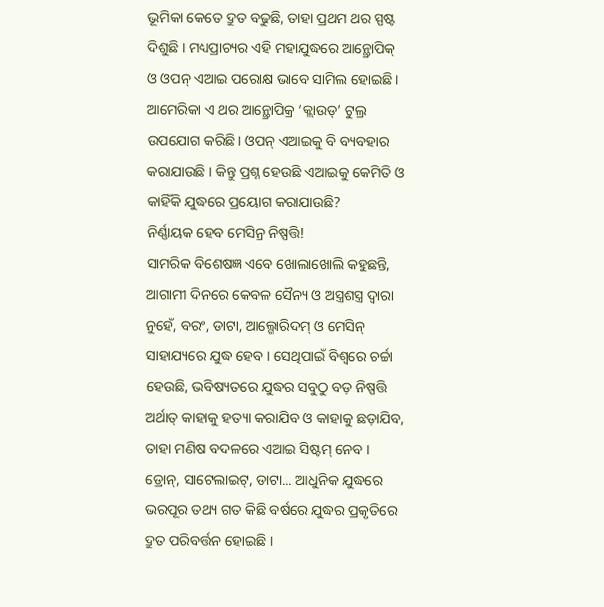ଭୂମିକା କେତେ ଦ୍ରୁତ ବଢୁଛି, ତାହା ପ୍ରଥମ ଥର ସ୍ପଷ୍ଟ ଦିଶୁଛି । ମଧ୍ୟପ୍ରାଚ୍ୟର ଏହି ମହାଯୁଦ୍ଧରେ ଆନ୍ଥ୍ରୋପିକ୍ ଓ ଓପନ୍ ଏଆଇ ପରୋକ୍ଷ ଭାବେ ସାମିଲ ହୋଇଛି । ଆମେରିକା ଏ ଥର ଆନ୍ଥ୍ରୋପିକ୍ର ‘କ୍ଲାଉଡ୍’ ଟୁଲ୍ର ଉପଯୋଗ କରିଛି। ଓପନ୍ ଏଆଇକୁ ବି ବ୍ୟବହାର କରାଯାଉଛି । କିନ୍ତୁ ପ୍ରଶ୍ନ ହେଉଛି ଏଆଇକୁ କେମିତି ଓ କାହିଁକି ଯୁଦ୍ଧରେ ପ୍ରୟୋଗ କରାଯାଉଛି?
ନିର୍ଣ୍ଣାୟକ ହେବ ମେସିନ୍ର ନିଷ୍ପତ୍ତି!
ସାମରିକ ବିଶେଷଜ୍ଞ ଏବେ ଖୋଲାଖୋଲି କହୁଛନ୍ତି, ଆଗାମୀ ଦିନରେ କେବଳ ସୈନ୍ୟ ଓ ଅସ୍ତ୍ରଶସ୍ତ୍ର ଦ୍ୱାରା ନୁହେଁ, ବରଂ, ଡାଟା, ଆଲ୍ଗୋରିଦମ୍ ଓ ମେସିନ୍ ସାହାଯ୍ୟରେ ଯୁଦ୍ଧ ହେବ । ସେଥିପାଇଁ ବିଶ୍ୱରେ ଚର୍ଚ୍ଚା ହେଉଛି, ଭବିଷ୍ୟତରେ ଯୁଦ୍ଧର ସବୁଠୁ ବଡ଼ ନିଷ୍ପତ୍ତି ଅର୍ଥାତ୍ କାହାକୁ ହତ୍ୟା କରାଯିବ ଓ କାହାକୁ ଛଡ଼ାଯିବ, ତାହା ମଣିଷ ବଦଳରେ ଏଆଇ ସିଷ୍ଟମ୍ ନେବ । ଡ୍ରୋନ୍, ସାଟେଲାଇଟ୍, ଡାଟା... ଆଧୁନିକ ଯୁଦ୍ଧରେ ଭରପୂର ତଥ୍ୟ ଗତ କିଛି ବର୍ଷରେ ଯୁଦ୍ଧର ପ୍ରକୃତିରେ ଦ୍ରୁତ ପରିବର୍ତ୍ତନ ହୋଇଛି ।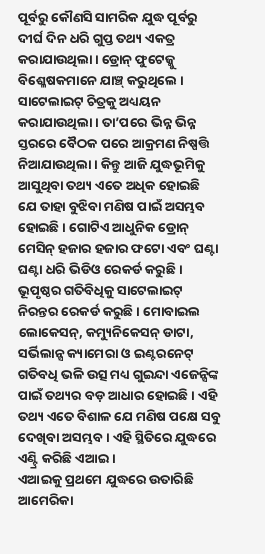ପୂର୍ବରୁ କୌଣସି ସାମରିକ ଯୁଦ୍ଧ ପୂର୍ବରୁ ଦୀର୍ଘ ଦିନ ଧରି ଗୁପ୍ତ ତଥ୍ୟ ଏକତ୍ର କରାଯାଉଥିଲା । ଡ୍ରୋନ୍ ଫୁଟେଜ୍କୁ ବିଶ୍ଳେଷକମାନେ ଯାଞ୍ଚ୍ କରୁଥିଲେ । ସାଟେଲାଇଟ୍ ଚିତ୍ରକୁ ଅଧ୍ୟୟନ କରାଯାଉଥିଲା । ତା’ପରେ ଭିନ୍ନ ଭିନ୍ନ ସ୍ତରରେ ବୈଠକ ପରେ ଆକ୍ରମଣ ନିଷ୍ପତ୍ତି ନିଆଯାଉଥିଲା । କିନ୍ତୁ ଆଜି ଯୁଦ୍ଧଭୂମିକୁ ଆସୁଥିବା ତଥ୍ୟ ଏତେ ଅଧିକ ହୋଇଛି ଯେ ତାହା ବୁଝିବା ମଣିଷ ପାଇଁ ଅସମ୍ଭବ ହୋଇଛି । ଗୋଟିଏ ଆଧୁନିକ ଡ୍ରୋନ୍ ମେସିନ୍ ହଜାର ହଜାର ଫଟୋ ଏବଂ ଘଣ୍ଟା ଘଣ୍ଟା ଧରି ଭିଡିଓ ରେକର୍ଡ କରୁଛି । ଭୂପୃଷ୍ଠର ଗତିବିଧିକୁ ସାଟେଲାଇଟ୍ ନିରନ୍ତର ରେକର୍ଡ କରୁଛି । ମୋବାଇଲ ଲୋକେସନ୍, କମ୍ୟୁନିକେସନ୍ ଡାଟା, ସର୍ଭିଲାନ୍ସ କ୍ୟାମେରା ଓ ଇଣ୍ଟରନେଟ୍ ଗତିବଧି ଭଳି ଉତ୍ସ ମଧ୍ୟ ଗୁଇନ୍ଦା ଏଜେନ୍ସିଙ୍କ ପାଇଁ ତଥ୍ୟର ବଡ଼ ଆଧାର ହୋଇଛି । ଏହି ତଥ୍ୟ ଏତେ ବିଶାଳ ଯେ ମଣିଷ ପକ୍ଷେ ସବୁ ଦେଖିବା ଅସମ୍ଭବ । ଏହି ସ୍ଥିତିରେ ଯୁଦ୍ଧରେ ଏଣ୍ଟ୍ରି କରିଛି ଏଆଇ ।
ଏଆଇକୁ ପ୍ରଥମେ ଯୁଦ୍ଧରେ ଉତାରିଛି ଆମେରିକା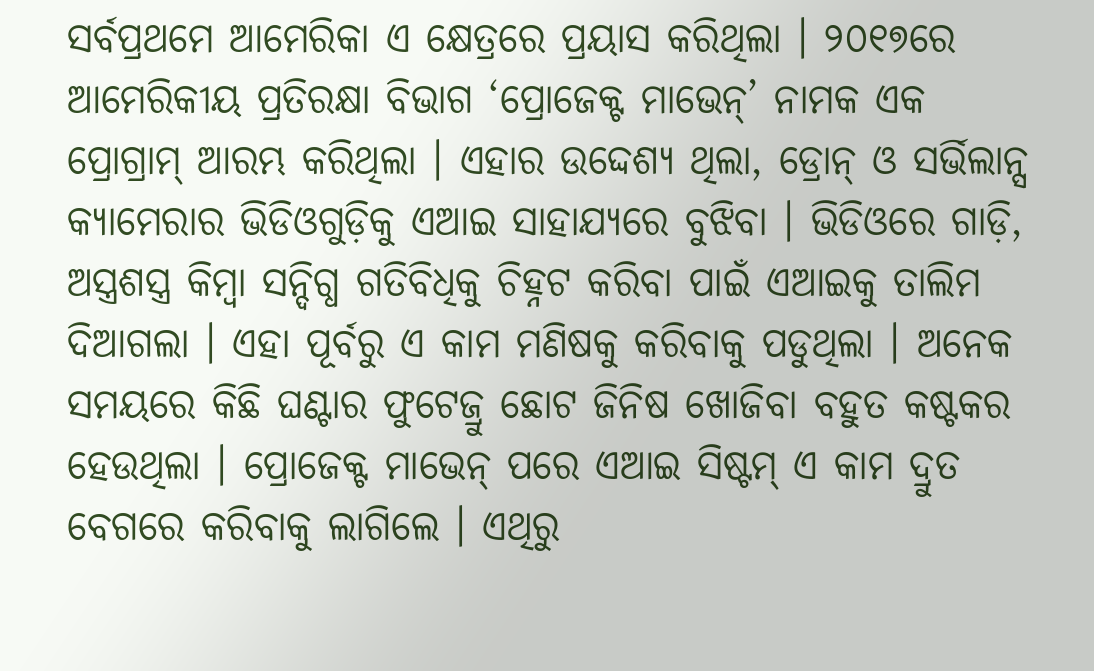ସର୍ବପ୍ରଥମେ ଆମେରିକା ଏ କ୍ଷେତ୍ରରେ ପ୍ରୟାସ କରିଥିଲା । ୨୦୧୭ରେ ଆମେରିକୀୟ ପ୍ରତିରକ୍ଷା ବିଭାଗ ‘ପ୍ରୋଜେକ୍ଟ ମାଭେନ୍’ ନାମକ ଏକ ପ୍ରୋଗ୍ରାମ୍ ଆରମ୍ଭ କରିଥିଲା । ଏହାର ଉଦ୍ଦେଶ୍ୟ ଥିଲା, ଡ୍ରୋନ୍ ଓ ସର୍ଭିଲାନ୍ସ କ୍ୟାମେରାର ଭିଡିଓଗୁଡ଼ିକୁ ଏଆଇ ସାହାଯ୍ୟରେ ବୁଝିବା । ଭିଡିଓରେ ଗାଡ଼ି, ଅସ୍ତ୍ରଶସ୍ତ୍ର କିମ୍ବା ସନ୍ଦିଗ୍ଧ ଗତିବିଧିକୁ ଚିହ୍ନଟ କରିବା ପାଇଁ ଏଆଇକୁ ତାଲିମ ଦିଆଗଲା । ଏହା ପୂର୍ବରୁ ଏ କାମ ମଣିଷକୁ କରିବାକୁ ପଡୁଥିଲା । ଅନେକ ସମୟରେ କିଛି ଘଣ୍ଟାର ଫୁଟେଜ୍ରୁ ଛୋଟ ଜିନିଷ ଖୋଜିବା ବହୁତ କଷ୍ଟକର ହେଉଥିଲା । ପ୍ରୋଜେକ୍ଟ ମାଭେନ୍ ପରେ ଏଆଇ ସିଷ୍ଟମ୍ ଏ କାମ ଦ୍ରୁତ ବେଗରେ କରିବାକୁ ଲାଗିଲେ । ଏଥିରୁ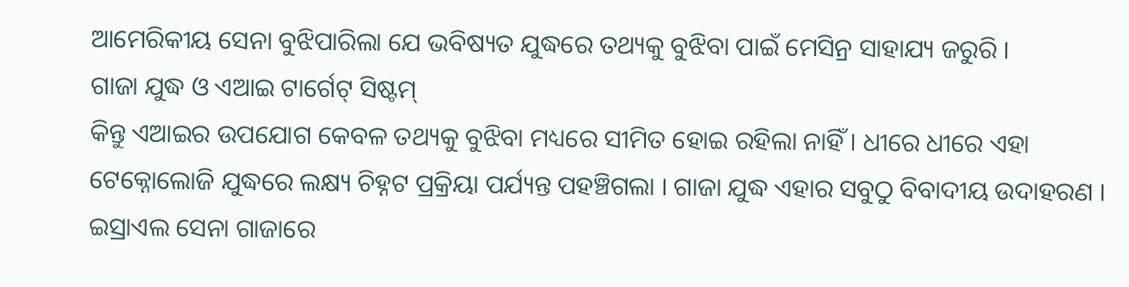ଆମେରିକୀୟ ସେନା ବୁଝିପାରିଲା ଯେ ଭବିଷ୍ୟତ ଯୁଦ୍ଧରେ ତଥ୍ୟକୁ ବୁଝିବା ପାଇଁ ମେସିନ୍ର ସାହାଯ୍ୟ ଜରୁରି ।
ଗାଜା ଯୁଦ୍ଧ ଓ ଏଆଇ ଟାର୍ଗେଟ୍ ସିଷ୍ଟମ୍
କିନ୍ତୁ ଏଆଇର ଉପଯୋଗ କେବଳ ତଥ୍ୟକୁ ବୁଝିବା ମଧ୍ୟରେ ସୀମିତ ହୋଇ ରହିଲା ନାହିଁ । ଧୀରେ ଧୀରେ ଏହା ଟେକ୍ନୋଲୋଜି ଯୁଦ୍ଧରେ ଲକ୍ଷ୍ୟ ଚିହ୍ନଟ ପ୍ରକ୍ରିୟା ପର୍ଯ୍ୟନ୍ତ ପହଞ୍ଚିଗଲା । ଗାଜା ଯୁଦ୍ଧ ଏହାର ସବୁଠୁ ବିବାଦୀୟ ଉଦାହରଣ । ଇସ୍ରାଏଲ ସେନା ଗାଜାରେ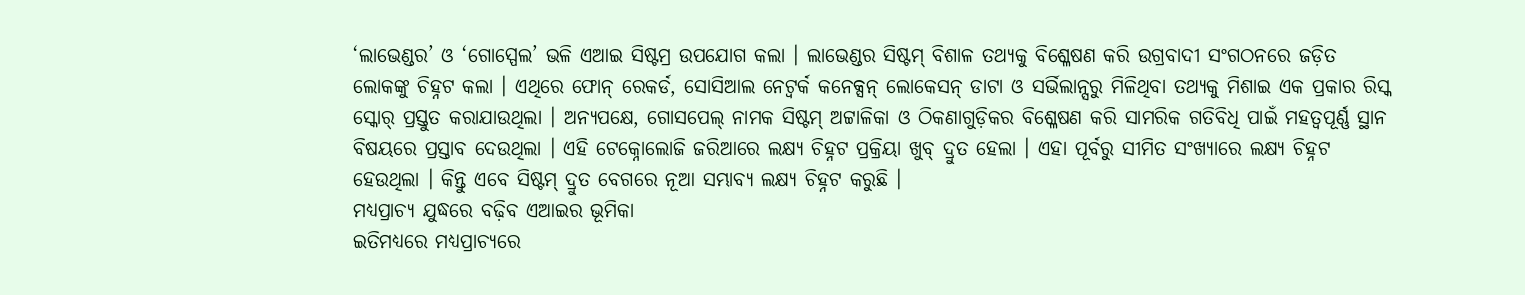‘ଲାଭେଣ୍ଡର’ ଓ ‘ଗୋସ୍ପେଲ’ ଭଳି ଏଆଇ ସିଷ୍ଟମ୍ର ଉପଯୋଗ କଲା । ଲାଭେଣ୍ଡର ସିଷ୍ଟମ୍ ବିଶାଳ ତଥ୍ୟକୁ ବିଶ୍ଳେଷଣ କରି ଉଗ୍ରବାଦୀ ସଂଗଠନରେ ଜଡ଼ିତ ଲୋକଙ୍କୁ ଚିହ୍ନଟ କଲା । ଏଥିରେ ଫୋନ୍ ରେକର୍ଡ, ସୋସିଆଲ ନେଟ୍ୱର୍କ କନେକ୍ସନ୍ ଲୋକେସନ୍ ଡାଟା ଓ ସର୍ଭିଲାନ୍ସରୁ ମିଳିଥିବା ତଥ୍ୟକୁ ମିଶାଇ ଏକ ପ୍ରକାର ରିସ୍କ ସ୍କୋର୍ ପ୍ରସ୍ତୁତ କରାଯାଉଥିଲା । ଅନ୍ୟପକ୍ଷେ, ଗୋସପେଲ୍ ନାମକ ସିଷ୍ଟମ୍ ଅଟ୍ଟାଳିକା ଓ ଠିକଣାଗୁଡ଼ିକର ବିଶ୍ଳେଷଣ କରି ସାମରିକ ଗତିବିଧି ପାଇଁ ମହତ୍ୱପୂର୍ଣ୍ଣ ସ୍ଥାନ ବିଷୟରେ ପ୍ରସ୍ତାବ ଦେଉଥିଲା । ଏହି ଟେକ୍ନୋଲୋଜି ଜରିଆରେ ଲକ୍ଷ୍ୟ ଚିହ୍ନଟ ପ୍ରକ୍ରିୟା ଖୁବ୍ ଦ୍ରୁତ ହେଲା । ଏହା ପୂର୍ବରୁ ସୀମିତ ସଂଖ୍ୟାରେ ଲକ୍ଷ୍ୟ ଚିହ୍ନଟ ହେଉଥିଲା । କିନ୍ତୁ ଏବେ ସିଷ୍ଟମ୍ ଦ୍ରୁତ ବେଗରେ ନୂଆ ସମ୍ଭାବ୍ୟ ଲକ୍ଷ୍ୟ ଚିହ୍ନଟ କରୁଛି ।
ମଧ୍ୟପ୍ରାଚ୍ୟ ଯୁଦ୍ଧରେ ବଢ଼ିବ ଏଆଇର ଭୂମିକା
ଇତିମଧ୍ୟରେ ମଧ୍ୟପ୍ରାଚ୍ୟରେ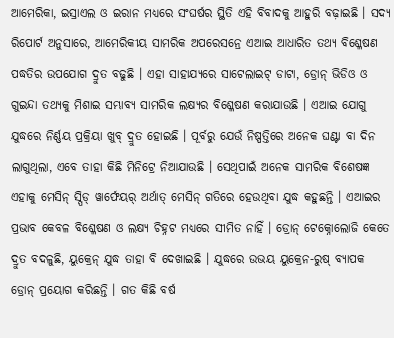ଆମେରିକା, ଇସ୍ରାଏଲ ଓ ଇରାନ ମଧ୍ୟରେ ସଂଘର୍ଷର ସ୍ଥିତି ଏହି ବିବାଦକୁ ଆହୁରି ବଢ଼ାଇଛି । ସଦ୍ୟ ରିପୋର୍ଟ ଅନୁସାରେ, ଆମେରିକୀୟ ସାମରିକ ଅପରେସନ୍ରେ ଏଆଇ ଆଧାରିତ ତଥ୍ୟ ବିଶ୍ଳେଷଣ ପଦ୍ଧତିର ଉପଯୋଗ ଦ୍ରୁତ ବଢୁଛି । ଏହା ସାହାଯ୍ୟରେ ସାଟେଲାଇଟ୍ ଡାଟା, ଡ୍ରୋନ୍ ଭିଡିଓ ଓ ଗୁଇନ୍ଦା ତଥ୍ୟକୁ ମିଶାଇ ସମ୍ଭାବ୍ୟ ସାମରିକ ଲକ୍ଷ୍ୟର ବିଶ୍ଳେଷଣ କରାଯାଉଛି । ଏଆଇ ଯୋଗୁ ଯୁଦ୍ଧରେ ନିର୍ଣ୍ଣୟ ପ୍ରକ୍ରିୟା ଖୁବ୍ ଦ୍ରୁତ ହୋଇଛି । ପୂର୍ବରୁ ଯେଉଁ ନିଷ୍ପତ୍ତିରେ ଅନେକ ଘଣ୍ଟା ବା ଦିନ ଲାଗୁଥିଲା, ଏବେ ତାହା କିଛି ମିନିଟ୍ରେ ନିଆଯାଉଛି । ସେଥିପାଇଁ ଅନେକ ସାମରିକ ବିଶେଷଜ୍ଞ ଏହାକୁ ମେସିନ୍ ସ୍ପିଡ୍ ୱାର୍ଫେୟର୍ ଅର୍ଥାତ୍ ମେସିନ୍ ଗତିରେ ହେଉଥିବା ଯୁଦ୍ଧ କହୁଛନ୍ତି । ଏଆଇର ପ୍ରଭାବ କେବଳ ବିଶ୍ଳେଷଣ ଓ ଲକ୍ଷ୍ୟ ଚିହ୍ନଟ ମଧ୍ୟରେ ସୀମିତ ନାହିଁ । ଡ୍ରୋନ୍ ଟେକ୍ନୋଲୋଜି କେତେ ଦ୍ରୁତ ବଦଳୁଛି, ୟୁକ୍ରେନ୍ ଯୁଦ୍ଧ ତାହା ବି ଦେଖାଇଛି । ଯୁଦ୍ଧରେ ଉଭୟ ୟୁକ୍ରେନ-ରୁଷ୍ ବ୍ୟାପକ ଡ୍ରୋନ୍ ପ୍ରୟୋଗ କରିଛନ୍ତି । ଗତ କିଛି ବର୍ଷ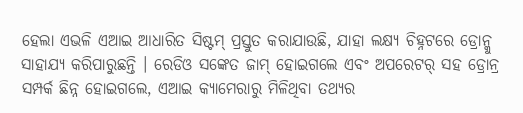ହେଲା ଏଭଳି ଏଆଇ ଆଧାରିତ ସିଷ୍ଟମ୍ ପ୍ରସ୍ତୁତ କରାଯାଉଛି, ଯାହା ଲକ୍ଷ୍ୟ ଚିହ୍ନଟରେ ଡ୍ରୋନ୍କୁ ସାହାଯ୍ୟ କରିପାରୁଛନ୍ତି । ରେଡିଓ ସଙ୍କେତ ଜାମ୍ ହୋଇଗଲେ ଏବଂ ଅପରେଟର୍ ସହ ଡ୍ରୋନ୍ର ସମ୍ପର୍କ ଛିନ୍ନ ହୋଇଗଲେ, ଏଆଇ କ୍ୟାମେରାରୁ ମିଳିଥିବା ତଥ୍ୟର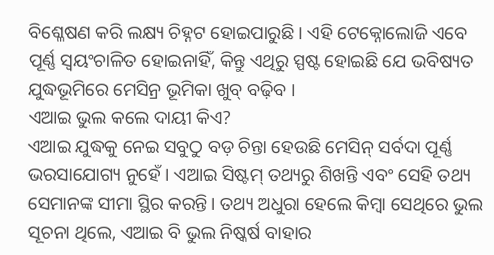ବିଶ୍ଳେଷଣ କରି ଲକ୍ଷ୍ୟ ଚିହ୍ନଟ ହୋଇପାରୁଛି । ଏହି ଟେକ୍ନୋଲୋଜି ଏବେ ପୂର୍ଣ୍ଣ ସ୍ୱୟଂଚାଳିତ ହୋଇନାହିଁ, କିନ୍ତୁ ଏଥିରୁ ସ୍ପଷ୍ଟ ହୋଇଛି ଯେ ଭବିଷ୍ୟତ ଯୁଦ୍ଧଭୂମିରେ ମେସିନ୍ର ଭୂମିକା ଖୁବ୍ ବଢ଼ିବ ।
ଏଆଇ ଭୁଲ କଲେ ଦାୟୀ କିଏ?
ଏଆଇ ଯୁଦ୍ଧକୁ ନେଇ ସବୁଠୁ ବଡ଼ ଚିନ୍ତା ହେଉଛି ମେସିନ୍ ସର୍ବଦା ପୂର୍ଣ୍ଣ ଭରସାଯୋଗ୍ୟ ନୁହେଁ । ଏଆଇ ସିଷ୍ଟମ୍ ତଥ୍ୟରୁ ଶିଖନ୍ତି ଏବଂ ସେହି ତଥ୍ୟ ସେମାନଙ୍କ ସୀମା ସ୍ଥିର କରନ୍ତି। ତଥ୍ୟ ଅଧୁରା ହେଲେ କିମ୍ବା ସେଥିରେ ଭୁଲ ସୂଚନା ଥିଲେ, ଏଆଇ ବି ଭୁଲ ନିଷ୍କର୍ଷ ବାହାର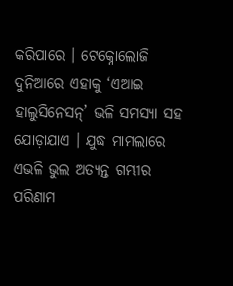କରିପାରେ । ଟେକ୍ନୋଲୋଜି ଦୁନିଆରେ ଏହାକୁ ‘ଏଆଇ ହାଲୁସିନେସନ୍’ ଭଳି ସମସ୍ୟା ସହ ଯୋଡ଼ାଯାଏ । ଯୁଦ୍ଧ ମାମଲାରେ ଏଭଳି ଭୁଲ ଅତ୍ୟନ୍ତ ଗମ୍ଭୀର ପରିଣାମ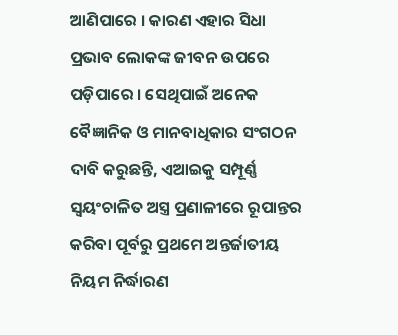ଆଣିପାରେ । କାରଣ ଏହାର ସିଧା ପ୍ରଭାବ ଲୋକଙ୍କ ଜୀବନ ଉପରେ ପଡ଼ିପାରେ । ସେଥିପାଇଁ ଅନେକ ବୈଜ୍ଞାନିକ ଓ ମାନବାଧିକାର ସଂଗଠନ ଦାବି କରୁଛନ୍ତି, ଏଆଇକୁ ସମ୍ପୂର୍ଣ୍ଣ ସ୍ୱୟଂଚାଳିତ ଅସ୍ତ୍ର ପ୍ରଣାଳୀରେ ରୂପାନ୍ତର କରିବା ପୂର୍ବରୁ ପ୍ରଥମେ ଅନ୍ତର୍ଜାତୀୟ ନିୟମ ନିର୍ଦ୍ଧାରଣ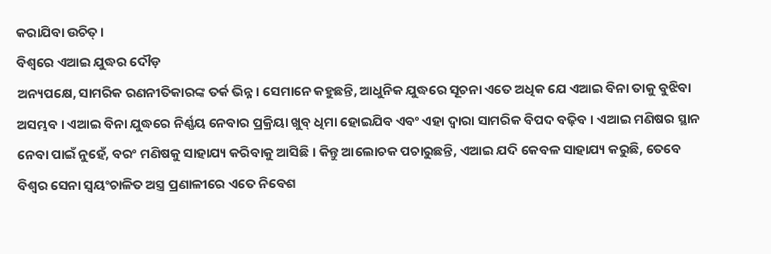କରାଯିବା ଉଚିତ୍ ।
ବିଶ୍ୱରେ ଏଆଇ ଯୁଦ୍ଧର ଦୌଡ଼
ଅନ୍ୟପକ୍ଷେ, ସାମରିକ ରଣନୀତିକାରଙ୍କ ତର୍କ ଭିନ୍ନ । ସେମାନେ କହୁଛନ୍ତି, ଆଧୁନିକ ଯୁଦ୍ଧରେ ସୂଚନା ଏତେ ଅଧିକ ଯେ ଏଆଇ ବିନା ତାକୁ ବୁଝିବା ଅସମ୍ଭବ । ଏଆଇ ବିନା ଯୁଦ୍ଧରେ ନିର୍ଣ୍ଣୟ ନେବାର ପ୍ରକ୍ରିୟା ଖୁବ୍ ଧିମା ହୋଇଯିବ ଏବଂ ଏହା ଦ୍ୱାରା ସାମରିକ ବିପଦ ବଢ଼ିବ । ଏଆଇ ମଣିଷର ସ୍ଥାନ ନେବା ପାଇଁ ନୁହେଁ, ବରଂ ମଣିଷକୁ ସାହାଯ୍ୟ କରିବାକୁ ଆସିଛି । କିନ୍ତୁ ଆଲୋଚକ ପଚାରୁଛନ୍ତି, ଏଆଇ ଯଦି କେବଳ ସାହାଯ୍ୟ କରୁଛି, ତେବେ ବିଶ୍ୱର ସେନା ସ୍ୱୟଂଚାଳିତ ଅସ୍ତ୍ର ପ୍ରଣାଳୀରେ ଏତେ ନିବେଶ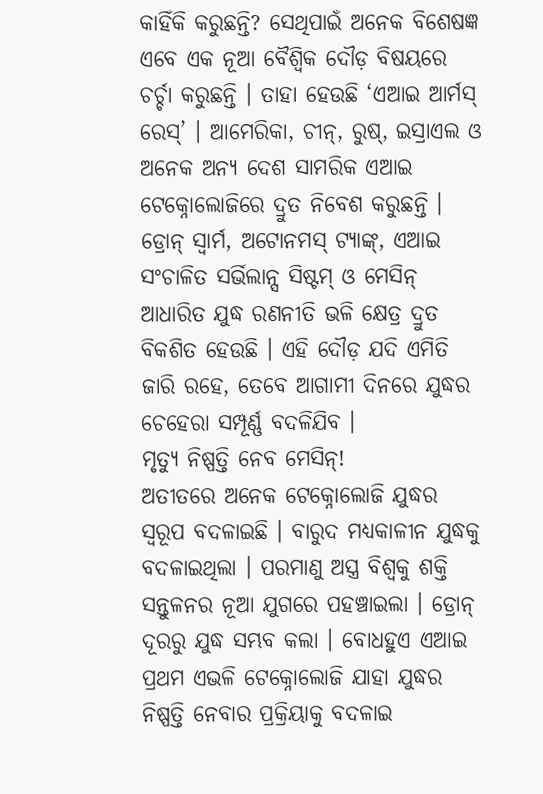କାହିଁକି କରୁଛନ୍ତି? ସେଥିପାଇଁ ଅନେକ ବିଶେଷଜ୍ଞ ଏବେ ଏକ ନୂଆ ବୈଶ୍ୱିକ ଦୌଡ଼ ବିଷୟରେ ଚର୍ଚ୍ଚା କରୁଛନ୍ତି । ତାହା ହେଉଛି ‘ଏଆଇ ଆର୍ମସ୍ ରେସ୍’ । ଆମେରିକା, ଚୀନ୍, ରୁଷ୍, ଇସ୍ରାଏଲ ଓ ଅନେକ ଅନ୍ୟ ଦେଶ ସାମରିକ ଏଆଇ ଟେକ୍ନୋଲୋଜିରେ ଦ୍ରୁତ ନିବେଶ କରୁଛନ୍ତି । ଡ୍ରୋନ୍ ସ୍ୱାର୍ମ, ଅଟୋନମସ୍ ଟ୍ୟାଙ୍କ୍, ଏଆଇ ସଂଚାଳିତ ସର୍ଭିଲାନ୍ସ ସିଷ୍ଟମ୍ ଓ ମେସିନ୍ ଆଧାରିତ ଯୁଦ୍ଧ ରଣନୀତି ଭଳି କ୍ଷେତ୍ର ଦ୍ରୁତ ବିକଶିତ ହେଉଛି । ଏହି ଦୌଡ଼ ଯଦି ଏମିତି ଜାରି ରହେ, ତେବେ ଆଗାମୀ ଦିନରେ ଯୁଦ୍ଧର ଚେହେରା ସମ୍ପୂର୍ଣ୍ଣ ବଦଳିଯିବ ।
ମୃତ୍ୟୁ ନିଷ୍ପତ୍ତି ନେବ ମେସିନ୍!
ଅତୀତରେ ଅନେକ ଟେକ୍ନୋଲୋଜି ଯୁଦ୍ଧର ସ୍ୱରୂପ ବଦଳାଇଛି । ବାରୁଦ ମଧ୍ୟକାଳୀନ ଯୁଦ୍ଧକୁ ବଦଳାଇଥିଲା । ପରମାଣୁ ଅସ୍ତ୍ର ବିଶ୍ୱକୁ ଶକ୍ତି ସନ୍ତୁଳନର ନୂଆ ଯୁଗରେ ପହଞ୍ଚାଇଲା । ଡ୍ରୋନ୍ ଦୂରରୁ ଯୁଦ୍ଧ ସମ୍ଭବ କଲା । ବୋଧହୁଏ ଏଆଇ ପ୍ରଥମ ଏଭଳି ଟେକ୍ନୋଲୋଜି ଯାହା ଯୁଦ୍ଧର ନିଷ୍ପତ୍ତି ନେବାର ପ୍ରକ୍ରିୟାକୁ ବଦଳାଇ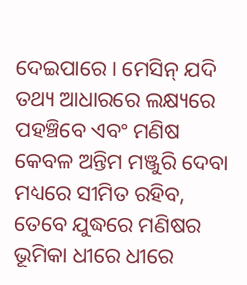ଦେଇପାରେ । ମେସିନ୍ ଯଦି ତଥ୍ୟ ଆଧାରରେ ଲକ୍ଷ୍ୟରେ ପହଞ୍ଚିବେ ଏବଂ ମଣିଷ କେବଳ ଅନ୍ତିମ ମଞ୍ଜୁରି ଦେବା ମଧ୍ୟରେ ସୀମିତ ରହିବ, ତେବେ ଯୁଦ୍ଧରେ ମଣିଷର ଭୂମିକା ଧୀରେ ଧୀରେ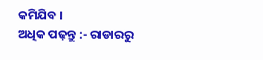କମିଯିବ ।
ଅଧିକ ପଢ଼ନ୍ତୁ :- ରାଡାରରୁ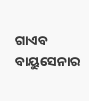ଗାଏବ ବାୟୁସେନାର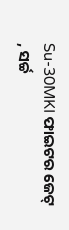Su-30MKI ଫାଇଟର ଜେଟ୍ , ସର୍ଚ୍ଚ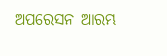ଅପରେସନ ଆରମ୍ଭ